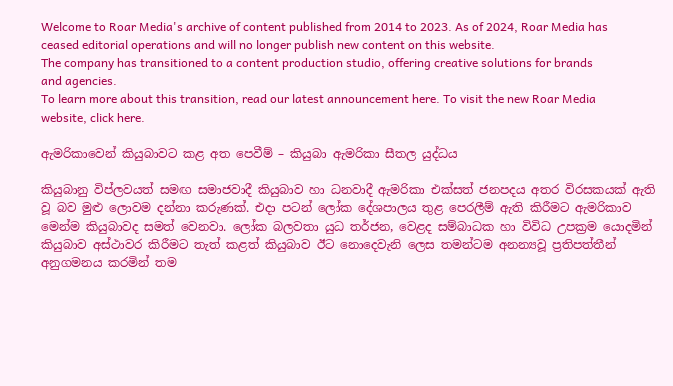Welcome to Roar Media's archive of content published from 2014 to 2023. As of 2024, Roar Media has ceased editorial operations and will no longer publish new content on this website.
The company has transitioned to a content production studio, offering creative solutions for brands and agencies.
To learn more about this transition, read our latest announcement here. To visit the new Roar Media website, click here.

ඇමරිකාවෙන් කියුබාවට කළ අත පෙවීම් – කියුබා ඇමරිකා සීතල යුද්ධය

කියුබානු විප්ලවයත් සමඟ සමාජවාදී කියුබාව හා ධනවාදී ඇමරිකා එක්සත් ජනපදය අතර විරසකයක් ඇති වූ බව මුළු ලොවම දන්නා කරුණක්. එදා පටන් ලෝක දේශපාලය තුළ පෙරලීම් ඇති කිරීමට ඇමරිකාව මෙන්ම කියුබාවද සමත් වෙනවා. ලෝක බලවතා යුධ තර්ජන, වෙළද සම්බාධක හා විවිධ උපක්‍රම යොදමින් කියුබාව අස්ථාවර කිරීමට තැත් කළත් කියුබාව ඊට නොදෙවැනි ලෙස තමන්ටම අනන්‍යවූ ප්‍රතිපත්තීන් අනුගමනය කරමින් තම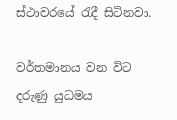ස්ථාවරයේ රැදී සිටිනවා.

වර්තමානය වන විට දරුණු යුධමය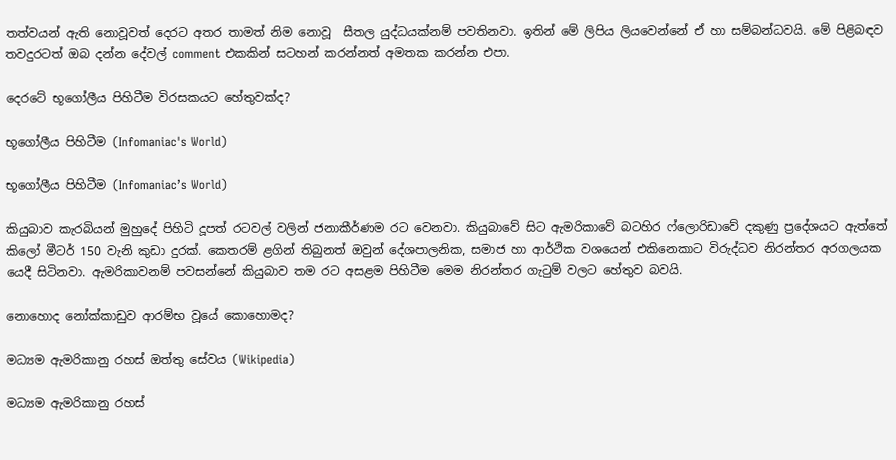තත්වයන් ඇති නොවූවත් දෙරට අතර තාමත් නිම නොවූ  සීතල යුද්ධයක්නම් පවතිනවා. ඉතින් මේ ලිපිය ලියවෙන්නේ ඒ හා සම්බන්ධවයි. මේ පිළිබඳව තවදුරටත් ඔබ දන්න දේවල් comment එකකින් සටහන් කරන්නත් අමතක කරන්න එපා.

දෙරටේ භූගෝලීය පිහිටීම විරසකයට හේතුවක්ද?

භූගෝලීය පිහිටීම (Infomaniac's World)

භූගෝලීය පිහිටීම (Infomaniac’s World)

කියුබාව කැරබියන් මුහුදේ පිහිටි දූපත් රටවල් වලින් ජනාකීර්ණම රට වෙනවා. කියුබාවේ සිට ඇමරිකාවේ බටහිර ෆ්ලොරිඩාවේ දකුණු ප්‍රදේශයට ඇත්තේ කිලෝ මීටර් 150 වැනි කුඩා දුරක්. කෙතරම් ළගින් තිබුනත් ඔවුන් දේශපාලනික, සමාජ හා ආර්ථික වශයෙන් එකිනෙකාට විරුද්ධව නිරන්තර අරගලයක යෙදී සිටිනවා. ඇමරිකාවනම් පවසන්නේ කියුබාව තම රට අසළම පිහිටීම මෙම නිරන්තර ගැටුම් වලට හේතුව බවයි.

නොහොද නෝක්කාඩුව ආරම්භ වූයේ කොහොමද?

මධ්‍යම ඇමරිකානු රහස් ඔත්තු සේවය (Wikipedia)

මධ්‍යම ඇමරිකානු රහස්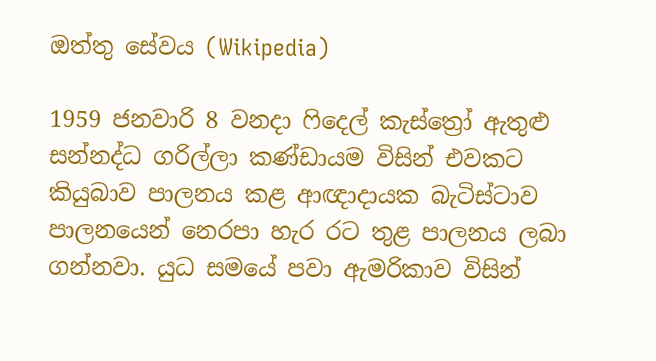ඔත්තු සේවය (Wikipedia)

1959 ජනවාරි 8 වනදා ෆිදෙල් කැස්ත්‍රෝ ඇතුළු සන්නද්ධ ගරිල්ලා කණ්ඩායම විසින් එවකට කියුබාව පාලනය කළ ආඥාදායක බැටිස්ටාව පාලනයෙන් නෙරපා හැර රට තුළ පාලනය ලබා ගන්නවා. යුධ සමයේ පවා ඇමරිකාව විසින්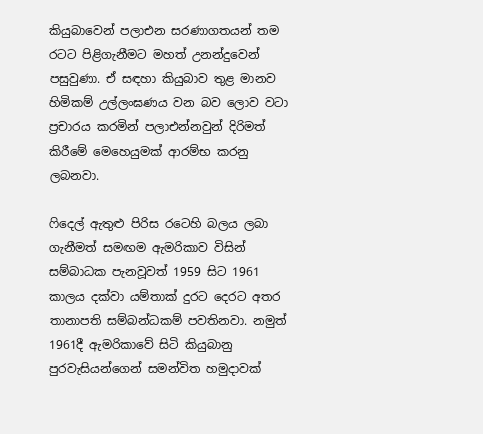කියුබාවෙන් පලාඑන සරණාගතයන් තම රටට පිළිගැනීමට මහත් උනන්දුවෙන් පසුවුණා. ඒ සඳහා කියුබාව තුළ මානව හිමිකම් උල්ලංඝණය වන බව ලොව වටා ප්‍රචාරය කරමින් පලාඑන්නවුන් දිරිමත් කිරීමේ මෙහෙයුමක් ආරම්භ කරනු ලබනවා.

ෆිදෙල් ඇතුළු පිරිස රටෙහි බලය ලබා ගැනීමත් සමඟම ඇමරිකාව විසින් සම්බාධක පැනවූවත් 1959 සිට 1961 කාලය දක්වා යම්තාක් දුරට දෙරට අතර තානාපති සම්බන්ධකම් පවතිනවා. නමුත් 1961දී ඇමරිකාවේ සිටි කියුබානු පුරවැසියන්ගෙන් සමන්විත හමුදාවක්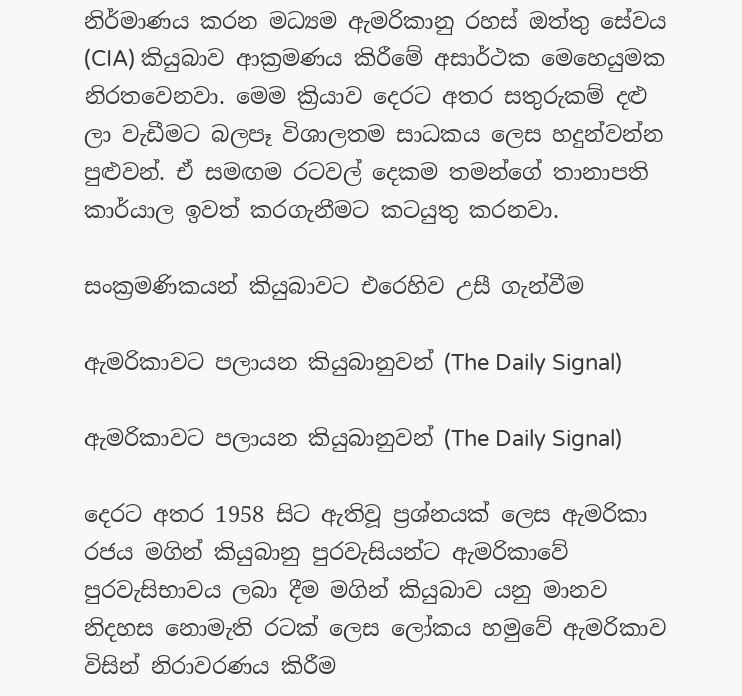නිර්මාණය කරන මධ්‍යම ඇමරිකානු රහස් ඔත්තු සේවය (CIA) කියුබාව ආක්‍රමණය කිරීමේ අසාර්ථක මෙහෙයුමක නිරතවෙනවා. මෙම ක්‍රියාව දෙරට අතර සතුරුකම් දළු ලා වැඩීමට බලපෑ විශාලතම සාධකය ලෙස හදුන්වන්න පුළුවන්. ඒ සමඟම රටවල් දෙකම තමන්ගේ තානාපති කාර්යාල ඉවත් කරගැනීමට කටයුතු කරනවා.

සංක්‍රමණිකයන් කියුබාවට එරෙහිව උසී ගැන්වීම

ඇමරිකාවට පලායන කියුබානුවන් (The Daily Signal)

ඇමරිකාවට පලායන කියුබානුවන් (The Daily Signal)

දෙරට අතර 1958 සිට ඇතිවූ ප්‍රශ්නයක් ලෙස ඇමරිකා රජය මගින් කියුබානු පුරවැසියන්ට ඇමරිකාවේ පුරවැසිභාවය ලබා දීම මගින් කියුබාව යනු මානව නිදහස නොමැති රටක් ලෙස ලෝකය හමුවේ ඇමරිකාව විසින් නිරාවරණය කිරීම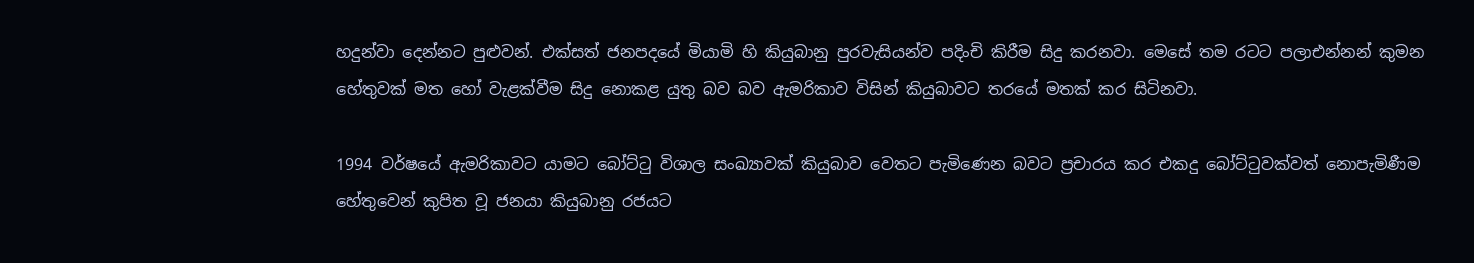හදුන්වා දෙන්නට පුළුවන්. එක්සත් ජනපදයේ මියාමි හි කියුබානු පුරවැසියන්ව පදිංචි කිරීම සිදු කරනවා. මෙසේ තම රටට පලාඑන්නන් කුමන හේතුවක් මත හෝ වැළක්වීම සිදු නොකළ යුතු බව බව ඇමරිකාව විසින් කියුබාවට තරයේ මතක් කර සිටිනවා.

1994 වර්ෂයේ ඇමරිකාවට යාමට බෝට්ටු විශාල සංඛ්‍යාවක් කියුබාව වෙතට පැමිණෙන බවට ප්‍රචාරය කර එකදු බෝට්ටුවක්වත් නොපැමිණීම හේතුවෙන් කුපිත වූ ජනයා කියුබානු රජයට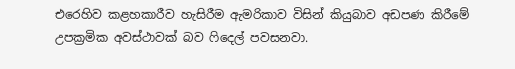එරෙහිව කළහකාරීව හැසිරීම ඇමරිකාව විසින් කියුබාව අඩපණ කිරීමේ උපක්‍රමික අවස්ථාවක් බව ෆිදෙල් පවසනවා.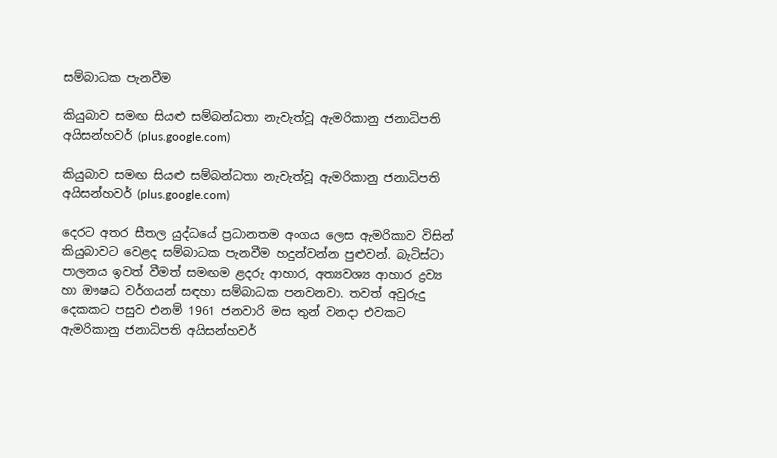සම්බාධක පැනවීම

කියුබාව සමඟ සියළු සම්බන්ධතා නැවැත්වූ ඇමරිකානු ජනාධිපති අයිසන්හවර් (plus.google.com)

කියුබාව සමඟ සියළු සම්බන්ධතා නැවැත්වූ ඇමරිකානු ජනාධිපති අයිසන්හවර් (plus.google.com)

දෙරට අතර සීතල යුද්ධයේ ප්‍රධානතම අංගය ලෙස ඇමරිකාව විසින් කියුබාවට වෙළද සම්බාධක පැනවීම හදුන්වන්න පුළුවන්. බැටිස්ටා පාලනය ඉවත් වීමත් සමඟම ළදරු ආහාර, අත්‍යවශ්‍ය ආහාර ද්‍රව්‍ය හා ඖෂධ වර්ගයන් සඳහා සම්බාධක පනවනවා. තවත් අවුරුදු දෙකකට පසුව එනම් 1961 ජනවාරි මස තුන් වනදා එවකට ඇමරිකානු ජනාධිපති අයිසන්හවර්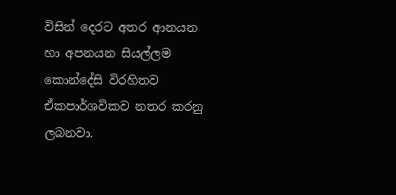විසින් දෙරට අතර ආනයන හා අපනයන සියල්ලම කොන්දේසි විරහිතව ඒකපාර්ශවිකව නතර කරනු ලබනවා.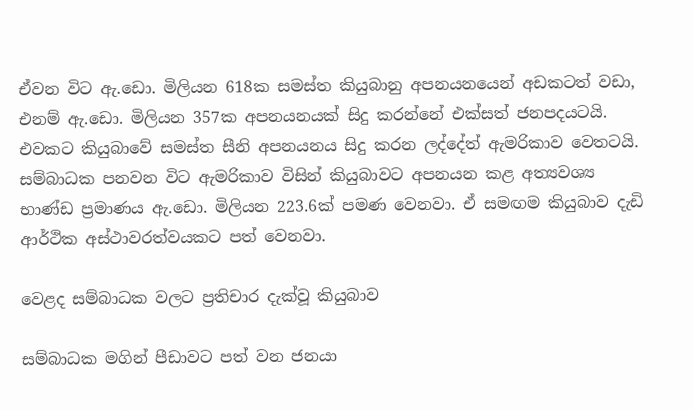ඒවන විට ඇ.ඩො. මිලියන 618ක සමස්ත කියුබානු අපනයනයෙන් අඩකටත් වඩා, එනම් ඇ.ඩො. මිලියන 357ක අපනයනයක් සිදු කරන්නේ එක්සත් ජනපදයටයි. එවකට කියුබාවේ සමස්ත සීනි අපනයනය සිදු කරන ලද්දේත් ඇමරිකාව වෙතටයි. සම්බාධක පනවන විට ඇමරිකාව විසින් කියුබාවට අපනයන කළ අත්‍යවශ්‍ය භාණ්ඩ ප්‍රමාණය ඇ.ඩො. මිලියන 223.6ක් පමණ වෙනවා. ඒ සමඟම කියුබාව දැඩි ආර්ථික අස්ථාවරත්වයකට පත් වෙනවා.

වෙළද සම්බාධක වලට ප්‍රතිචාර දැක්වූ කියුබාව

සම්බාධක මගින් පීඩාවට පත් වන ජනයා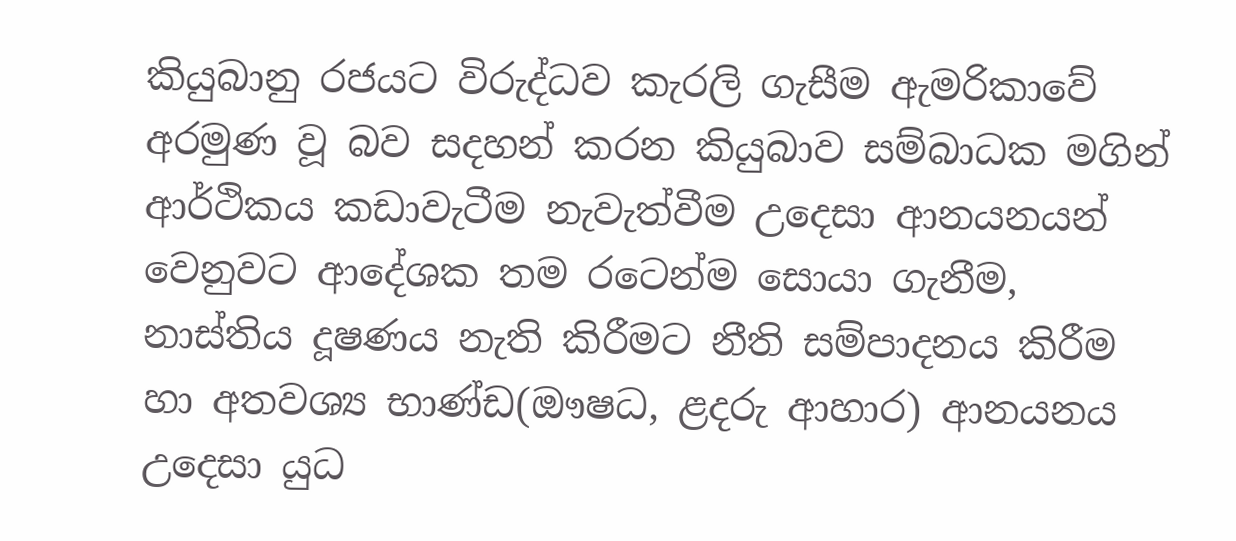කියුබානු රජයට විරුද්ධව කැරලි ගැසීම ඇමරිකාවේ අරමුණ වූ බව සදහන් කරන කියුබාව සම්බාධක මගින් ආර්ථිකය කඩාවැටීම නැවැත්වීම උදෙසා ආනයනයන් වෙනුවට ආදේශක තම රටෙන්ම සොයා ගැනීම, නාස්තිය දූෂණය නැති කිරීමට නීති සම්පාදනය කිරීම හා අතවශ්‍ය භාණ්ඩ(ඖෂධ, ළදරු ආහාර) ආනයනය උදෙසා යුධ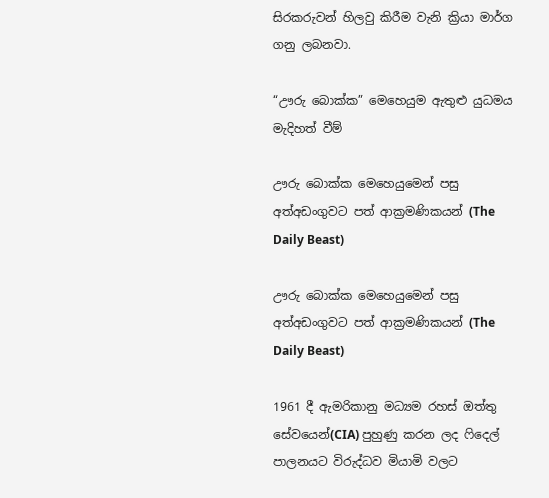සිරකරුවන් හිලවු කිරීම වැනි ක්‍රියා මාර්ග ගනු ලබනවා.

“ඌරු බොක්ක” මෙහෙයුම ඇතුළු යුධමය මැදිහත් වීම්

ඌරු බොක්ක මෙහෙයුමෙන් පසු අත්අඩංගුවට පත් ආක්‍රමණිකයන් (The Daily Beast)

ඌරු බොක්ක මෙහෙයුමෙන් පසු අත්අඩංගුවට පත් ආක්‍රමණිකයන් (The Daily Beast)

1961 දී ඇමරිකානු මධ්‍යම රහස් ඔත්තු සේවයෙන්(CIA) පුහුණු කරන ලද ෆිදෙල් පාලනයට විරුද්ධව මියාමි වලට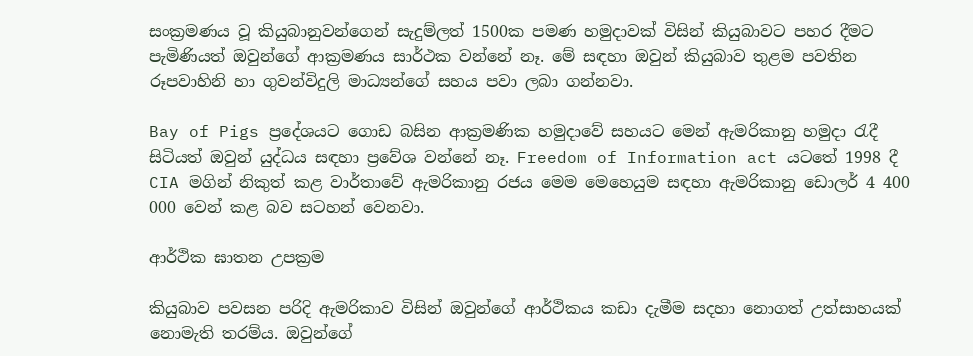සංක්‍රමණය වූ කියුබානුවන්ගෙන් සැදුම්ලත් 1500ක පමණ හමුදාවක් විසින් කියුබාවට පහර දීමට පැමිණියත් ඔවුන්ගේ ආක්‍රමණය සාර්ථක වන්නේ නෑ. මේ සඳහා ඔවුන් කියුබාව තුළම පවතින රූපවාහිනි හා ගුවන්විදුලි මාධ්‍යන්ගේ සහය පවා ලබා ගන්නවා.

Bay of Pigs ප්‍රදේශයට ගොඩ බසින ආක්‍රමණික හමුදාවේ සහයට මෙන් ඇමරිකානු හමුදා රැදී සිටියත් ඔවුන් යුද්ධය සඳහා ප්‍රවේශ වන්නේ නෑ. Freedom of Information act යටතේ 1998 දී CIA මගින් නිකුත් කළ වාර්තාවේ ඇමරිකානු රජය මෙම මෙහෙයුම සඳහා ඇමරිකානු ඩොලර් 4 400 000 වෙන් කළ බව සටහන් වෙනවා.

ආර්ථික ඝාතන උපක්‍රම

කියුබාව පවසන පරිදි ඇමරිකාව විසින් ඔවුන්ගේ ආර්ථිකය කඩා දැමීම සදහා නොගත් උත්සාහයක් නොමැති තරම්ය. ඔවුන්ගේ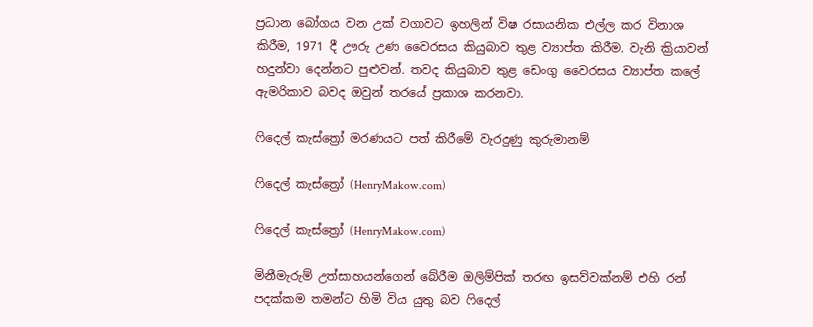ප්‍රධාන බෝගය වන උක් වගාවට ඉහලින් විෂ රසායනික එල්ල කර විනාශ කිරීම, 1971 දී ඌරු උණ වෛරසය කියුබාව තුළ ව්‍යාප්ත කිරීම. වැනි ක්‍රියාවන් හදුන්වා දෙන්නට පුළුවන්. තවද කියුබාව තුළ ඩෙංගු වෛරසය ව්‍යාප්ත කලේ ඇමරිකාව බවද ඔවුන් තරයේ ප්‍රකාශ කරනවා.

ෆිදෙල් කැස්ත්‍රෝ මරණයට පත් කිරීමේ වැරදුණු කුරුමානම්

ෆිදෙල් කැස්ත්‍රෝ (HenryMakow.com)

ෆිදෙල් කැස්ත්‍රෝ (HenryMakow.com)

මිනීමැරුම් උත්සාහයන්ගෙන් බේරීම ඔලිම්පික් තරඟ ඉසව්වක්නම් එහි රන් පදක්කම තමන්ට හිමි විය යුතු බව ෆිදෙල්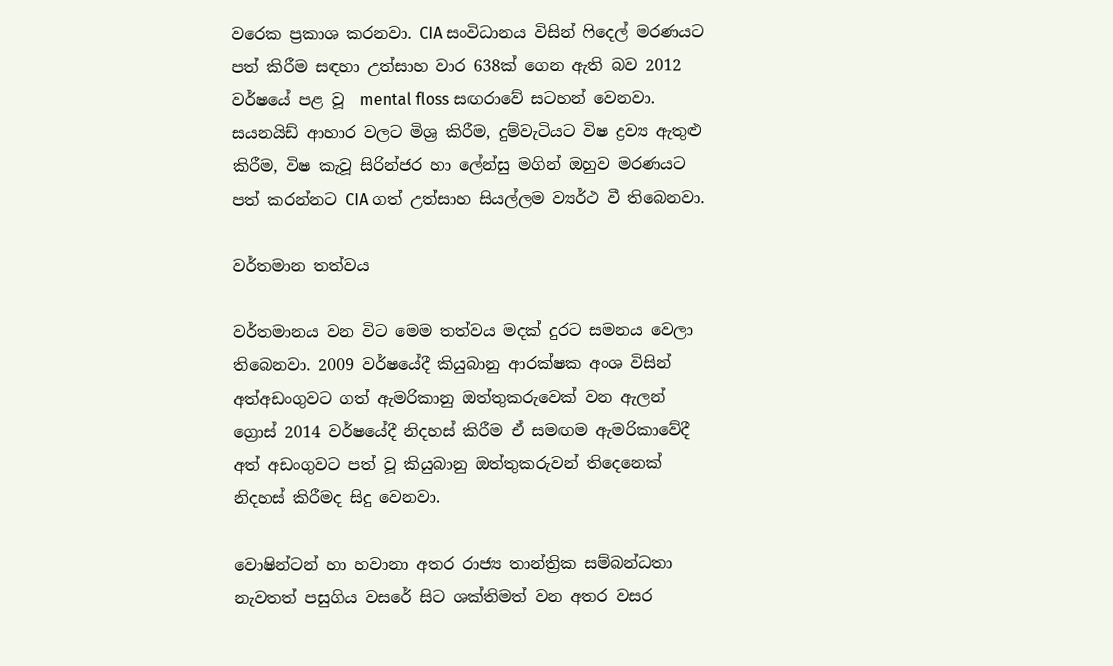වරෙක ප්‍රකාශ කරනවා. CIA සංවිධානය විසින් ෆිදෙල් මරණයට පත් කිරීම සඳහා උත්සාහ වාර 638ක් ගෙන ඇති බව 2012 වර්ෂයේ පළ වූ  mental floss සඟරාවේ සටහන් වෙනවා. සයනයිඩ් ආහාර වලට මිශ්‍ර කිරීම, දුම්වැටියට විෂ ද්‍රව්‍ය ඇතුළු කිරීම, විෂ කැවූ සිරින්ජර හා ලේන්සු මගින් ඔහුව මරණයට පත් කරන්නට CIA ගත් උත්සාහ සියල්ලම ව්‍යර්ථ වී තිබෙනවා.

වර්තමාන තත්වය

වර්තමානය වන විට මෙම තත්වය මදක් දුරට සමනය වෙලා තිබෙනවා. 2009 වර්ෂයේදී කියුබානු ආරක්ෂක අංශ විසින් අත්අඩංගුවට ගත් ඇමරිකානු ඔත්තුකරුවෙක් වන ඇලන් ග්‍රොස් 2014 වර්ෂයේදී නිදහස් කිරීම ඒ සමඟම ඇමරිකාවේදී අත් අඩංගුවට පත් වූ කියුබානු ඔත්තුකරුවන් තිදෙනෙක් නිදහස් කිරීමද සිදු වෙනවා.

වොෂින්ටන් හා හවානා අතර රාජ්‍ය තාන්ත්‍රික සම්බන්ධතා නැවතත් පසුගිය වසරේ සිට ශක්තිමත් වන අතර වසර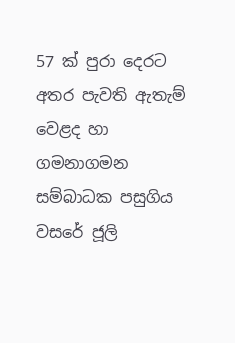57 ක් පුරා දෙරට අතර පැවති ඇතැම් වෙළද හා ගමනාගමන සම්බාධක පසුගිය වසරේ ජූලි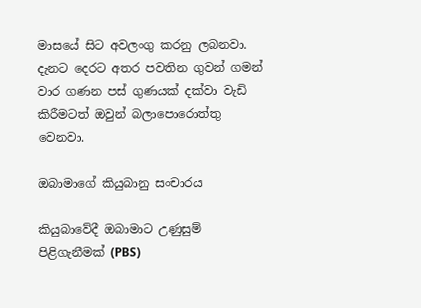මාසයේ සිට අවලංගු කරනු ලබනවා. දැනට දෙරට අතර පවතින ගුවන් ගමන් වාර ගණන පස් ගුණයක් දක්වා වැඩි කිරීමටත් ඔවුන් බලාපොරොත්තු වෙනවා.

ඔබාමාගේ කියුබානු සංචාරය

කියුබාවේදී ඔබාමාට උණුසුම් පිළිගැනීමක් (PBS)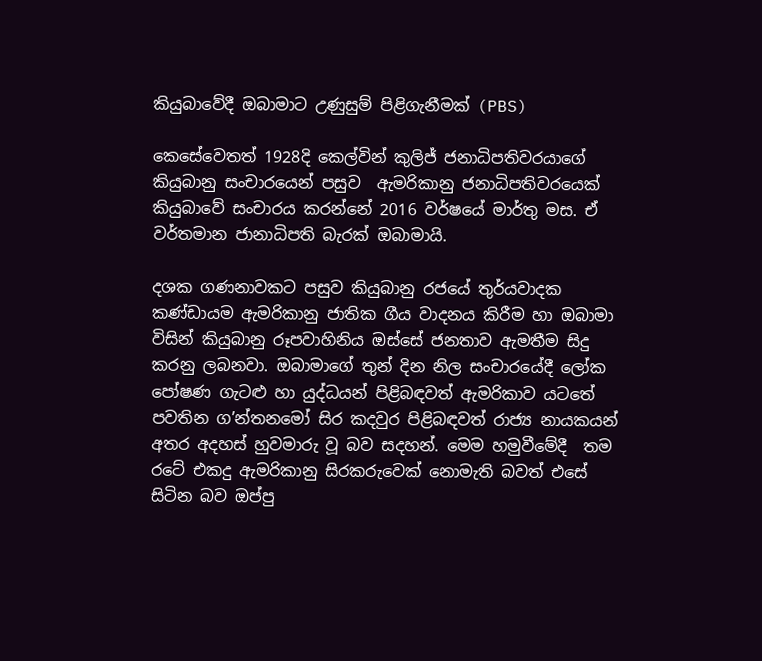කියුබාවේදී ඔබාමාට උණුසුම් පිළිගැනීමක් (PBS)

කෙසේවෙතත් 1928දි කෙල්වින් කුලිජ් ජනාධිපතිවරයාගේ කියුබානු සංචාරයෙන් පසුව  ඇමරිකානු ජනාධිපතිවරයෙක් කියුබාවේ සංචාරය කරන්නේ 2016 වර්ෂයේ මාර්තු මස. ඒ වර්තමාන ජානාධිපති බැරක් ඔබාමායි.

දශක ගණනාවකට පසුව කියුබානු රජයේ තුර්යවාදක කණ්ඩායම ඇමරිකානු ජාතික ගීය වාදනය කිරීම හා ඔබාමා විසින් කියුබානු රූපවාහිනිය ඔස්සේ ජනතාව ඇමතීම සිදු කරනු ලබනවා. ඔබාමාගේ තුන් දින නිල සංචාරයේදී ලෝක පෝෂණ ගැටළු හා යුද්ධයන් පිළිබඳවත් ඇමරිකාව යට‍තේ පවතින ග’න්තනමෝ සිර කදවුර පිළිබඳවත් රාජ්‍ය නායකයන් අතර අදහස් හුවමාරු වූ බව සදහන්. මෙම හමුවීමේදී  තම රටේ එකදු ඇමරිකානු සිරකරුවෙක් නොමැති බවත් එසේ සිටින බව ඔප්පු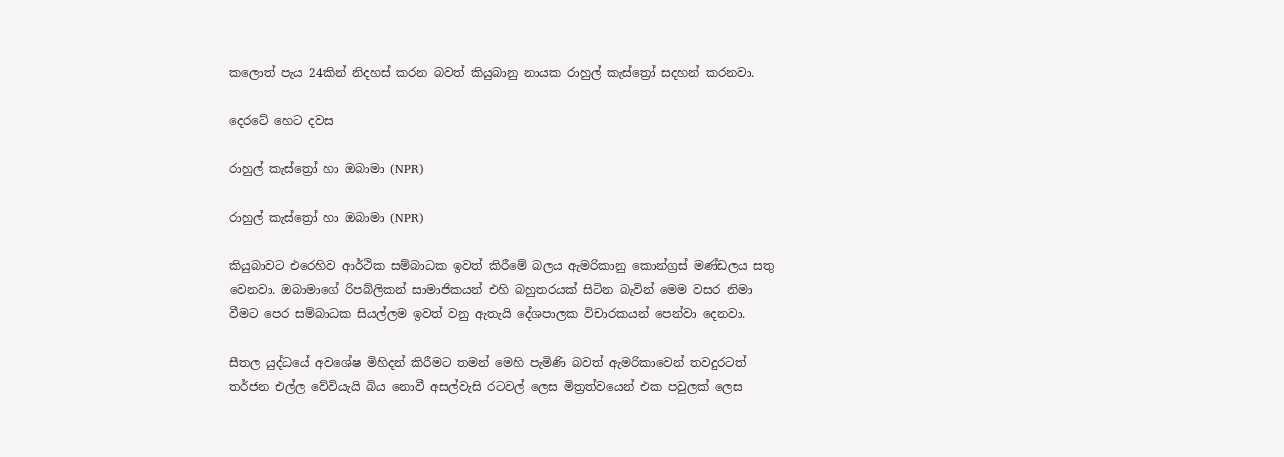කලොත් පැය 24කින් නිදහස් කරන බවත් කියුබානු නායක රාහුල් කැස්ත්‍රෝ සදහන් කරනවා.

දෙරටේ හෙට දවස

රාහුල් කැස්ත්‍රෝ හා ඔබාමා (NPR)

රාහුල් කැස්ත්‍රෝ හා ඔබාමා (NPR)

කියුබාවට එරෙහිව ආර්ථික සම්බාධක ඉවත් කිරීමේ බලය ඇමරිකානු කොන්ග්‍රස් මණ්ඩලය සතු වෙනවා. ඔබාමාගේ රිපබ්ලිකන් සාමාජිකයන් එහි බහුතරයක් සිටින බැවින් මෙම වසර නිමා වීමට පෙර සම්බාධක සියල්ලම ඉවත් වනු ඇතැයි දේශපාලක විචාරකයන් පෙන්වා දෙනවා.

සීතල යුද්ධයේ අවශේෂ මිහිදන් කිරීමට තමන් මෙහි පැමිණි බවත් ඇමරිකාවෙන් තවදුරටත් තර්ජන එල්ල වේවියැයි බිය නොවී අසල්වැසි රටවල් ලෙස මිත්‍රත්වයෙන් එක පවුලක් ලෙස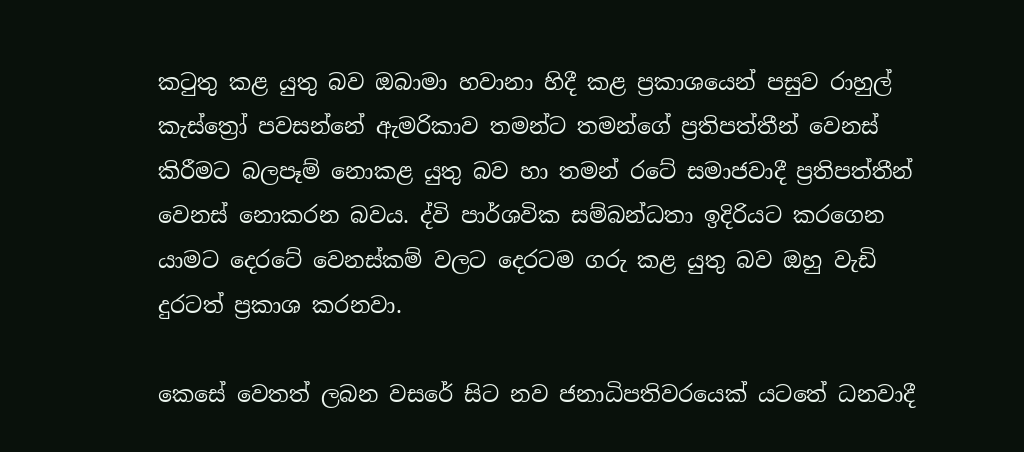කටුතු කළ යුතු බව ඔබාමා හවානා හිදී කළ ප්‍රකාශයෙන් පසුව රාහුල් කැස්ත්‍රෝ පවසන්නේ ඇමරිකාව තමන්ට තමන්ගේ ප්‍රතිපත්තීන් වෙනස් කිරීමට බලපෑම් නොකළ යුතු බව හා තමන් රටේ සමාජවාදී ප්‍රතිපත්තීන් වෙනස් නොකරන බවය. ද්වි පාර්ශවික සම්බන්ධතා ඉදිරියට කරගෙන යාමට දෙරටේ වෙනස්කම් වලට දෙරටම ගරු කළ යුතු බව ඔහු වැඩි දුරටත් ප්‍රකාශ කරනවා.

කෙසේ වෙතත් ලබන වසරේ සිට නව ජනාධිපතිවරයෙක් යටතේ ධනවාදී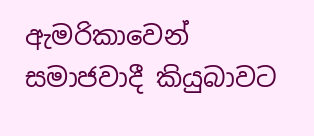ඇමරිකාවෙන් සමාජවාදී කියුබාවට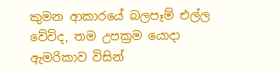කුමන ආකාරයේ බලපෑම් එල්ල වේවිද, තම උපක්‍රම යොදා ඇමරිකාව විසින්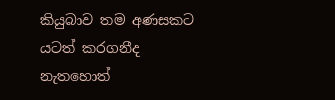කියුබාව තම අණසකට යටත් කරගනීද නැතහොත්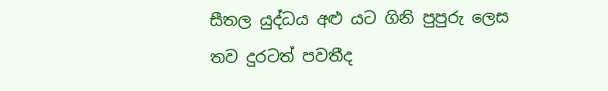සීතල යුද්ධය අළු යට ගිනි පුපුරු ලෙස තව දුරටත් පවතීද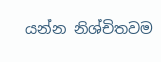යන්න නිශ්චිතවම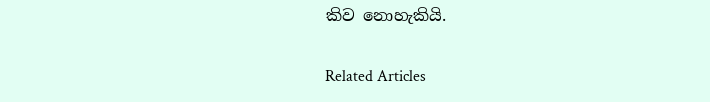කිව නොහැකියි.

Related Articles